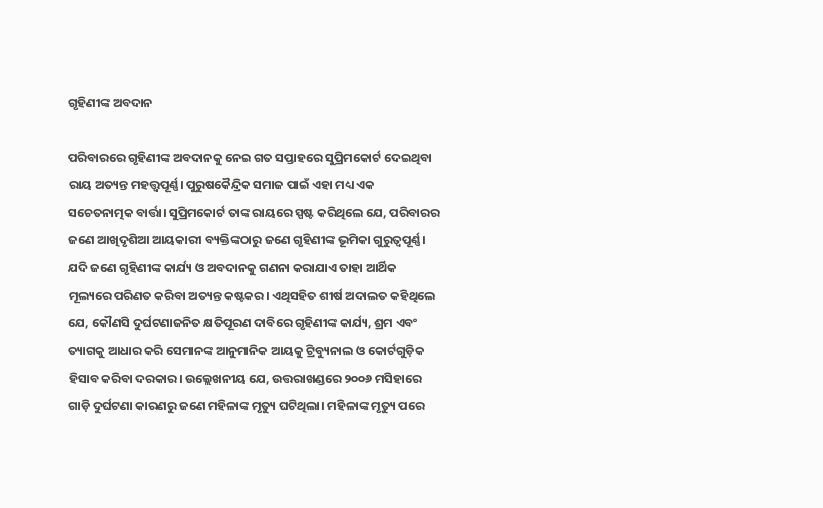ଗୃହିଣୀଙ୍କ ଅବଦାନ

ପରିବାରରେ ଗୃହିଣୀଙ୍କ ଅବଦାନକୁ ନେଇ ଗତ ସପ୍ତାହରେ ସୁପ୍ରିମକୋର୍ଟ ଦେଇଥିବା ରାୟ ଅତ୍ୟନ୍ତ ମହତ୍ତ୍ୱପୂର୍ଣ୍ଣ। ପୁରୁଷକୈନ୍ଦ୍ରିକ ସମାଜ ପାଇଁ ଏହା ମଧ୍ୟ ଏକ ସଚେତନାତ୍ମକ ବାର୍ତ୍ତା। ସୁପ୍ରିମକୋର୍ଟ ତାଙ୍କ ରାୟରେ ସ୍ପଷ୍ଟ କରିଥିଲେ ଯେ, ପରିବାରର ଜଣେ ଆଖିଦୃଶିଆ ଆୟକାରୀ ବ୍ୟକ୍ତିଙ୍କଠାରୁ ଜଣେ ଗୃହିଣୀଙ୍କ ଭୂମିକା ଗୁରୁତ୍ୱପୂର୍ଣ୍ଣ। ଯଦି ଜଣେ ଗୃହିଣୀଙ୍କ କାର୍ଯ୍ୟ ଓ ଅବଦାନକୁ ଗଣନା କରାଯାଏ ତାହା ଆର୍ଥିକ ମୂଲ୍ୟରେ ପରିଣତ କରିବା ଅତ୍ୟନ୍ତ କଷ୍ଟକର। ଏଥିସହିତ ଶୀର୍ଷ ଅଦାଲତ କହିଥିଲେ ଯେ, କୌଣସି ଦୁର୍ଘଟଣାଜନିତ କ୍ଷତିପୂରଣ ଦାବିରେ ଗୃହିଣୀଙ୍କ କାର୍ଯ୍ୟ, ଶ୍ରମ ଏବଂ ତ୍ୟାଗକୁ ଆଧାର କରି ସେମାନଙ୍କ ଆନୁମାନିକ ଆୟକୁ ଟ୍ରିବ୍ୟୁନାଲ ଓ କୋର୍ଟଗୁଡ଼ିକ ହିସାବ କରିବା ଦରକାର। ଉଲ୍ଲେଖନୀୟ ଯେ, ଉତ୍ତରାଖଣ୍ଡରେ ୨୦୦୬ ମସିହାରେ ଗାଡ଼ି ଦୁର୍ଘଟଣା କାରଣରୁ ଜଣେ ମହିଳାଙ୍କ ମୃତ୍ୟୁ ଘଟିଥିଲା। ମହିଳାଙ୍କ ମୃତ୍ୟୁ ପରେ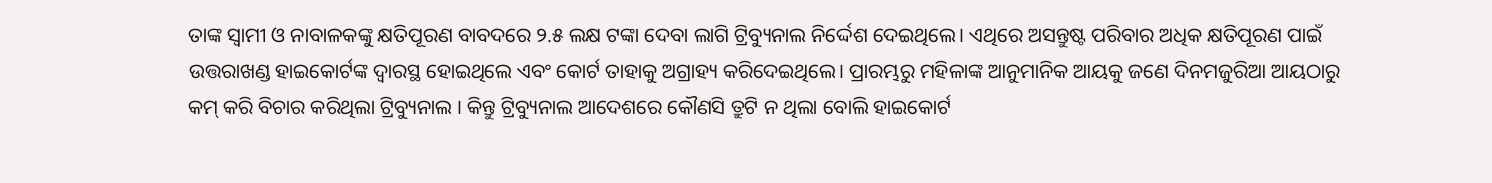ତାଙ୍କ ସ୍ବାମୀ ଓ ନାବାଳକଙ୍କୁ କ୍ଷତିପୂରଣ ବାବଦରେ ୨.୫ ଲକ୍ଷ ଟଙ୍କା ଦେବା ଲାଗି ଟ୍ରିବ୍ୟୁନାଲ ନିର୍ଦ୍ଦେଶ ଦେଇଥିଲେ। ଏଥିରେ ଅସନ୍ତୁଷ୍ଟ ପରିବାର ଅଧିକ କ୍ଷତିପୂରଣ ପାଇଁ ଉତ୍ତରାଖଣ୍ଡ ହାଇକୋର୍ଟଙ୍କ ଦ୍ୱାରସ୍ଥ ହୋଇଥିଲେ ଏବଂ କୋର୍ଟ ତାହାକୁ ଅଗ୍ରାହ୍ୟ କରିଦେଇଥିଲେ। ପ୍ରାରମ୍ଭରୁ ମହିଳାଙ୍କ ଆନୁମାନିକ ଆୟକୁ ଜଣେ ଦିନମଜୁରିଆ ଆୟଠାରୁ କମ୍‌ କରି ବିଚାର କରିଥିଲା ଟ୍ରିବ୍ୟୁନାଲ । କିନ୍ତୁ ଟ୍ରିବ୍ୟୁନାଲ ଆଦେଶରେ କୌଣସି ତ୍ରୁଟି ନ ଥିଲା ବୋଲି ହାଇକୋର୍ଟ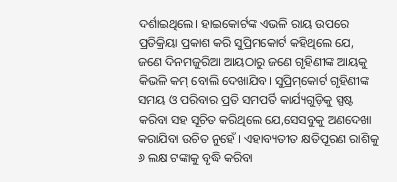ଦର୍ଶାଇଥିଲେ। ହାଇକୋର୍ଟଙ୍କ ଏଭଳି ରାୟ ଉପରେ ପ୍ରତିକ୍ରିୟା ପ୍ରକାଶ କରି ସୁପ୍ରିମକୋର୍ଟ କହିଥିଲେ ଯେ, ଜଣେ ଦିନମଜୁରିଆ ଆୟଠାରୁ ଜଣେ ଗୃହିଣୀଙ୍କ ଆୟକୁ କିଭଳି କମ୍‌ ବୋଲି ଦେଖାଯିବ। ସୁପ୍ରିମ୍‌କୋର୍ଟ ଗୃହିଣୀଙ୍କ ସମୟ ଓ ପରିବାର ପ୍ରତି ସମପର୍ତି କାର୍ଯ୍ୟଗୁଡ଼ିକୁ ସ୍ପଷ୍ଟ କରିବା ସହ ସୂଚିତ କରିଥିଲେ ଯେ,ସେସବୁକୁ ଅଣଦେଖା କରାଯିବା ଉଚିତ ନୁହେଁ । ଏହାବ୍ୟତୀତ କ୍ଷତିପୂରଣ ରାଶିକୁ ୬ ଲକ୍ଷ ଟଙ୍କାକୁ ବୃଦ୍ଧି କରିବା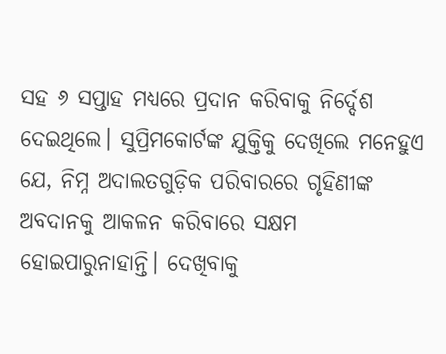ସହ ୬ ସପ୍ତାହ ମଧ୍ୟରେ ପ୍ରଦାନ କରିବାକୁ ନିର୍ଦ୍ଦେଶ ଦେଇଥିଲେ। ସୁପ୍ରିମକୋର୍ଟଙ୍କ ଯୁକ୍ତିକୁ ଦେଖିଲେ ମନେହୁଏ ଯେ, ନିମ୍ନ ଅଦାଲତଗୁଡ଼ିକ ପରିବାରରେ ଗୃହିଣୀଙ୍କ ଅବଦାନକୁ ଆକଳନ କରିବାରେ ସକ୍ଷମ ହୋଇପାରୁନାହାନ୍ତି। ଦେଖିବାକୁ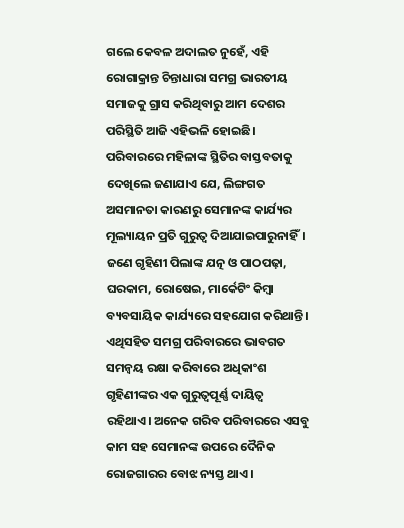ଗଲେ କେବଳ ଅଦାଲତ ନୁହେଁ, ଏହି ରୋଗାକ୍ରାନ୍ତ ଚିନ୍ତାଧାରା ସମଗ୍ର ଭାରତୀୟ ସମାଜକୁ ଗ୍ରାସ କରିଥିବାରୁ ଆମ ଦେଶର ପରିସ୍ଥିତି ଆଜି ଏହିଭଳି ହୋଇଛି। ପରିବାରରେ ମହିଳାଙ୍କ ସ୍ଥିତିର ବାସ୍ତବତାକୁ ଦେଖିଲେ ଜଣାଯାଏ ଯେ, ଲିଙ୍ଗଗତ ଅସମାନତା କାରଣରୁ ସେମାନଙ୍କ କାର୍ଯ୍ୟର ମୂଲ୍ୟାୟନ ପ୍ରତି ଗୁରୁତ୍ୱ ଦିଆଯାଇପାରୁନାହିଁ।
ଜଣେ ଗୃହିଣୀ ପିଲାଙ୍କ ଯତ୍ନ ଓ ପାଠପଢ଼ା, ଘରକାମ, ରୋଷେଇ, ମାର୍କେଟିଂ କିମ୍ବା ବ୍ୟବସାୟିକ କାର୍ଯ୍ୟରେ ସହଯୋଗ କରିଥାନ୍ତି। ଏଥିସହିତ ସମଗ୍ର ପରିବାରରେ ଭାବଗତ ସମନ୍ବୟ ରକ୍ଷା କରିବାରେ ଅଧିକାଂଶ ଗୃହିଣୀଙ୍କର ଏକ ଗୁରୁତ୍ୱପୂର୍ଣ୍ଣ ଦାୟିତ୍ୱ ରହିଥାଏ। ଅନେକ ଗରିବ ପରିବାରରେ ଏସବୁ କାମ ସହ ସେମାନଙ୍କ ଉପରେ ଦୈନିକ ରୋଜଗାରର ବୋଝ ନ୍ୟସ୍ତ ଥାଏ।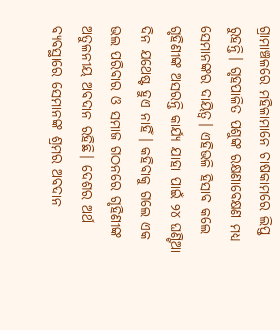ଗ୍ରାମାଞ୍ଚଳରେ ମହିଳାମାନେ ଚାଷକାମରେ ଲିପ୍ତ ରୁହନ୍ତି। ଗୃହପାଳିତ ପଶୁଙ୍କ ରକ୍ଷଣାବେକ୍ଷଣ ମଧ୍ୟ ସେମାନଙ୍କର ଦାୟିତ୍ୱ। ଏହିଭଳି ହିସାବ କଲେ ଗୃହିଣୀଙ୍କ ଅସରନ୍ତି କାର୍ଯ୍ୟ ଯାହା ପାଇଁ ୨୪ ଘଣ୍ଟିଆ ଦିନ ଯଥେଷ୍ଟ ହୁଏ ନାହିଁ। କହିବାକୁ ଗଲେ ଏକ ଭଲ ପରିବାର ଓ ସମାଜ ଗଠନରେ ଗୃହିଣୀଙ୍କ ଅତୁଳନୀୟ ଅବଦାନ ରହିଛି। ଦେଶର ଅର୍ଥ ବ୍ୟବସ୍ଥାରେ ସେମାନଙ୍କ ଶ୍ରମର ଅବଦାନ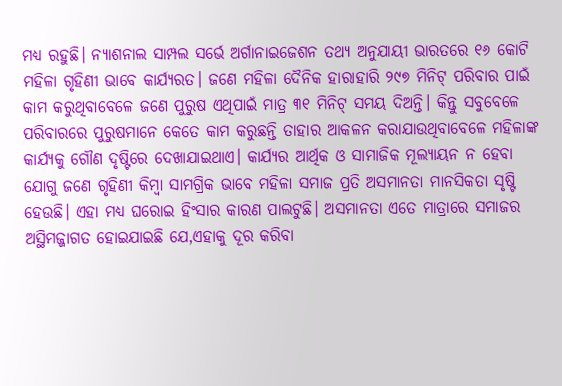ମଧ୍ୟ ରହୁଛି। ନ୍ୟାଶନାଲ ସାମ୍ପଲ ସର୍ଭେ ଅର୍ଗାନାଇଜେଶନ ତଥ୍ୟ ଅନୁଯାୟୀ ଭାରତରେ ୧୬ କୋଟି ମହିଳା ଗୃହିଣୀ ଭାବେ କାର୍ଯ୍ୟରତ। ଜଣେ ମହିଳା ଦୈନିକ ହାରାହାରି ୨୯୭ ମିନିଟ୍‌ ପରିବାର ପାଇଁ କାମ କରୁଥିବାବେଳେ ଜଣେ ପୁରୁଷ ଏଥିପାଇଁ ମାତ୍ର ୩୧ ମିନିଟ୍‌ ସମୟ ଦିଅନ୍ତି। କିନ୍ତୁ ସବୁବେଳେ ପରିବାରରେ ପୁରୁଷମାନେ କେତେ କାମ କରୁଛନ୍ତି ତାହାର ଆକଳନ କରାଯାଉଥିବାବେଳେ ମହିଳାଙ୍କ କାର୍ଯ୍ୟକୁ ଗୌଣ ଦୃଷ୍ଟିରେ ଦେଖାଯାଇଥାଏ। କାର୍ଯ୍ୟର ଆର୍ଥିକ ଓ ସାମାଜିକ ମୂଲ୍ୟାୟନ ନ ହେବା ଯୋଗୁ ଜଣେ ଗୃହିଣୀ କିମ୍ବା ସାମଗ୍ରିକ ଭାବେ ମହିଳା ସମାଜ ପ୍ରତି ଅସମାନତା ମାନସିକତା ସୃଷ୍ଟି ହେଉଛି। ଏହା ମଧ୍ୟ ଘରୋଇ ହିଂସାର କାରଣ ପାଲଟୁଛି। ଅସମାନତା ଏତେ ମାତ୍ରାରେ ସମାଜର ଅସ୍ଥିମଜ୍ଜାଗତ ହୋଇଯାଇଛି ଯେ,ଏହାକୁ ଦୂର କରିବା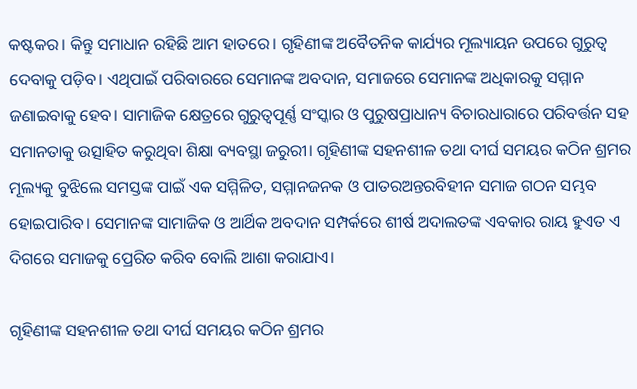କଷ୍ଟକର। କିନ୍ତୁ ସମାଧାନ ରହିଛି ଆମ ହାତରେ। ଗୃହିଣୀଙ୍କ ଅବୈତନିକ କାର୍ଯ୍ୟର ମୂଲ୍ୟାୟନ ଉପରେ ଗୁରୁତ୍ୱ ଦେବାକୁ ପଡ଼ିବ। ଏଥିପାଇଁ ପରିବାରରେ ସେମାନଙ୍କ ଅବଦାନ, ସମାଜରେ ସେମାନଙ୍କ ଅଧିକାରକୁ ସମ୍ମାନ ଜଣାଇବାକୁ ହେବ। ସାମାଜିକ କ୍ଷେତ୍ରରେ ଗୁରୁତ୍ୱପୂର୍ଣ୍ଣ ସଂସ୍କାର ଓ ପୁରୁଷପ୍ରାଧାନ୍ୟ ବିଚାରଧାରାରେ ପରିବର୍ତ୍ତନ ସହ ସମାନତାକୁ ଉତ୍ସାହିତ କରୁଥିବା ଶିକ୍ଷା ବ୍ୟବସ୍ଥା ଜରୁରୀ। ଗୃହିଣୀଙ୍କ ସହନଶୀଳ ତଥା ଦୀର୍ଘ ସମୟର କଠିନ ଶ୍ରମର ମୂଲ୍ୟକୁ ବୁଝିଲେ ସମସ୍ତଙ୍କ ପାଇଁ ଏକ ସମ୍ମିଳିତ, ସମ୍ମାନଜନକ ଓ ପାତରଅନ୍ତରବିହୀନ ସମାଜ ଗଠନ ସମ୍ଭବ ହୋଇପାରିବ। ସେମାନଙ୍କ ସାମାଜିକ ଓ ଆର୍ଥିକ ଅବଦାନ ସମ୍ପର୍କରେ ଶୀର୍ଷ ଅଦାଲତଙ୍କ ଏବକାର ରାୟ ହୁଏତ ଏ ଦିଗରେ ସମାଜକୁ ପ୍ରେରିତ କରିବ ବୋଲି ଆଶା କରାଯାଏ।

ଗୃହିଣୀଙ୍କ ସହନଶୀଳ ତଥା ଦୀର୍ଘ ସମୟର କଠିନ ଶ୍ରମର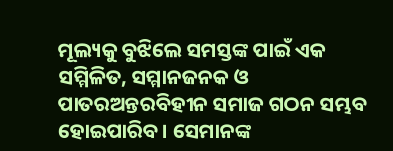ମୂଲ୍ୟକୁ ବୁଝିଲେ ସମସ୍ତଙ୍କ ପାଇଁ ଏକ ସମ୍ମିଳିତ, ସମ୍ମାନଜନକ ଓ ପାତରଅନ୍ତରବିହୀନ ସମାଜ ଗଠନ ସମ୍ଭବ ହୋଇପାରିବ। ସେମାନଙ୍କ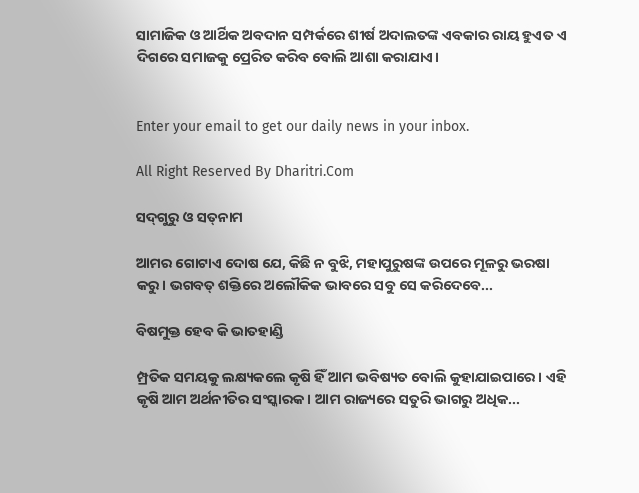ସାମାଜିକ ଓ ଆର୍ଥିକ ଅବଦାନ ସମ୍ପର୍କରେ ଶୀର୍ଷ ଅଦାଲତଙ୍କ ଏବକାର ରାୟ ହୁଏତ ଏ ଦିଗରେ ସମାଜକୁ ପ୍ରେରିତ କରିବ ବୋଲି ଆଶା କରାଯାଏ।


Enter your email to get our daily news in your inbox.

All Right Reserved By Dharitri.Com

ସଦ୍‌ଗୁରୁ ଓ ସତ୍‌ନାମ

ଆମର ଗୋଟାଏ ଦୋଷ ଯେ, କିଛି ନ ବୁଝି, ମହାପୁରୁଷଙ୍କ ଉପରେ ମୂଳରୁ ଭରଷା କରୁ। ଭଗବତ୍‌ ଶକ୍ତିରେ ଅଲୌକିକ ଭାବରେ ସବୁ ସେ କରିଦେବେ...

ବିଷମୁକ୍ତ ହେବ କି ଭାତହାଣ୍ଡି

ମ୍ପ୍ରତିକ ସମୟକୁ ଲକ୍ଷ୍ୟକଲେ କୃଷି ହିଁ ଆମ ଭବିଷ୍ୟତ ବୋଲି କୁହାଯାଇପାରେ। ଏହି କୃଷି ଆମ ଅର୍ଥନୀତିର ସଂସ୍କାରକ। ଆମ ରାଜ୍ୟରେ ସତୁରି ଭାଗରୁ ଅଧିକ...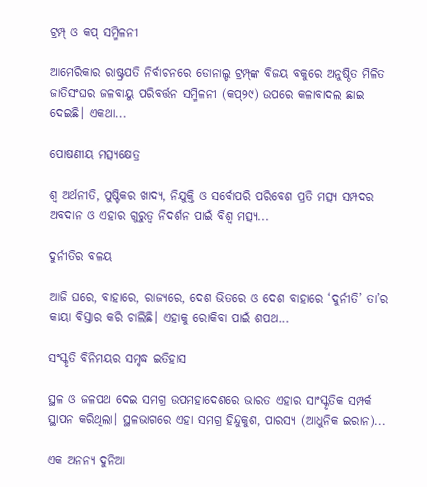ଟ୍ରମ୍ପ୍‌ ଓ କପ୍‌ ସମ୍ମିଳନୀ

ଆମେରିକାର ରାଷ୍ଟ୍ରପତି ନିର୍ବାଚନରେ ଡୋନାଲ୍ଡ ଟ୍ରମ୍ପ୍‌ଙ୍କ ବିଜୟ ବକୁରେ ଅନୁଷ୍ଠିତ ମିଳିତ ଜାତିସଂଘର ଜଳବାୟୁ ପରିବର୍ତ୍ତନ ସମ୍ମିଳନୀ (କପ୍‌୨୯) ଉପରେ କଳାବାଦଲ ଛାଇ ଦେଇଛି। ଏକଥା...

ପୋଷଣୀୟ ମତ୍ସ୍ୟକ୍ଷେତ୍ର

ଶ୍ୱ ଅର୍ଥନୀତି, ପୁଷ୍ଟିକର ଖାଦ୍ୟ, ନିଯୁକ୍ତି ଓ ସର୍ବୋପରି ପରିବେଶ ପ୍ରତି ମତ୍ସ୍ୟ ସମ୍ପଦର ଅବଦାନ ଓ ଏହାର ଗୁରୁତ୍ୱ ନିଦର୍ଶନ ପାଇଁ ବିଶ୍ୱ ମତ୍ସ୍ୟ...

ଦୁର୍ନୀତିର ବଳୟ

ଆଜି ଘରେ, ବାହାରେ, ରାଜ୍ୟରେ, ଦେଶ ଭିତରେ ଓ ଦେଶ ବାହାରେ ‘ଦୁର୍ନୀତି’ ତା’ର କାୟା ବିସ୍ତାର କରି ଚାଲିଛି। ଏହାକୁ ରୋକିବା ପାଇଁ ଶପଥ...

ସଂସ୍କୃତି ବିନିମୟର ସମୃଦ୍ଧ ଇତିହାସ

ସ୍ଥଳ ଓ ଜଳପଥ ଦେଇ ସମଗ୍ର ଉପମହାଦେଶରେ ଭାରତ ଏହାର ସାଂସ୍କୃତିକ ସମ୍ପର୍କ ସ୍ଥାପନ କରିଥିଲା। ସ୍ଥଳଭାଗରେ ଏହା ସମଗ୍ର ହିନ୍ଦୁକୁଶ, ପାରସ୍ୟ (ଆଧୁନିକ ଇରାନ)...

ଏକ ଅନନ୍ୟ ଦୁନିଆ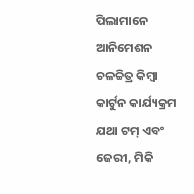ପିଲାମାନେ ଆନିମେଶନ ଚଳଚ୍ଚିତ୍ର କିମ୍ବା କାର୍ଟୁନ କାର୍ଯ୍ୟକ୍ରମ ଯଥା ଟମ୍‌ ଏବଂ ଜେରୀ, ମିକି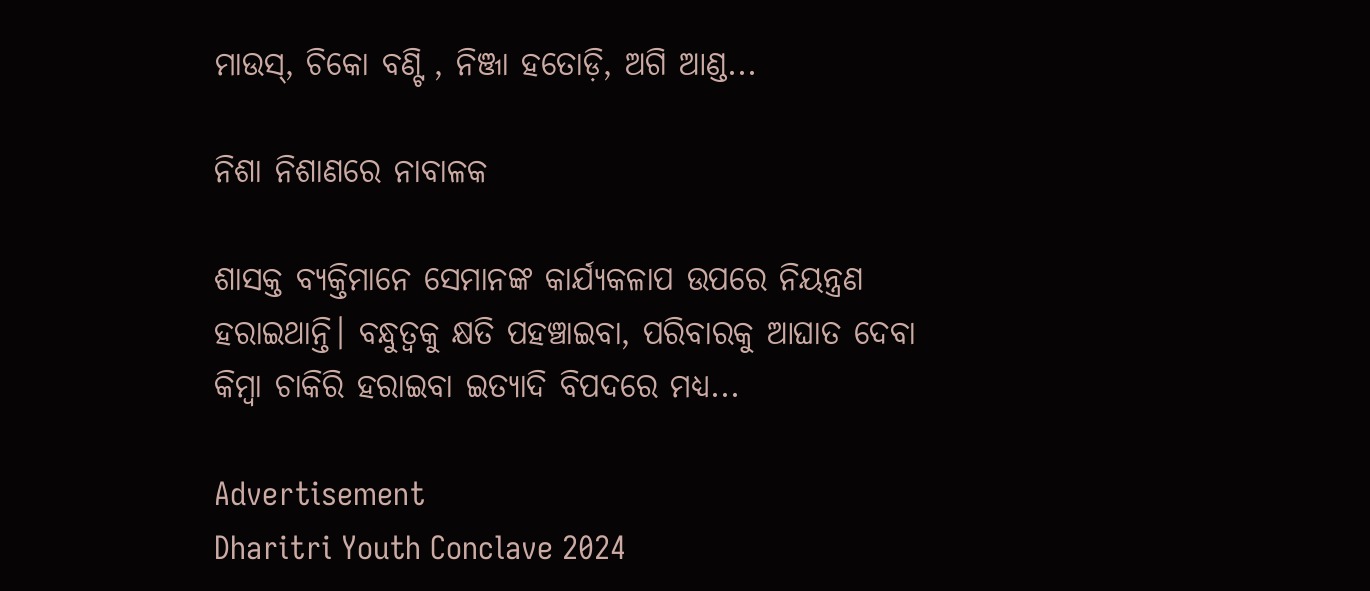ମାଉସ୍‌, ଚିକୋ ବଣ୍ଟି , ନିଞ୍ଜା ହତୋଡ଼ି, ଅଗି ଆଣ୍ଡ...

ନିଶା ନିଶାଣରେ ନାବାଳକ

ଶାସକ୍ତ ବ୍ୟକ୍ତିମାନେ ସେମାନଙ୍କ କାର୍ଯ୍ୟକଳାପ ଉପରେ ନିୟନ୍ତ୍ରଣ ହରାଇଥାନ୍ତି। ବନ୍ଧୁତ୍ୱକୁ କ୍ଷତି ପହଞ୍ଚାଇବା, ପରିବାରକୁ ଆଘାତ ଦେବା କିମ୍ବା ଚାକିରି ହରାଇବା ଇତ୍ୟାଦି ବିପଦରେ ମଧ୍ୟ...

Advertisement
Dharitri Youth Conclave 2024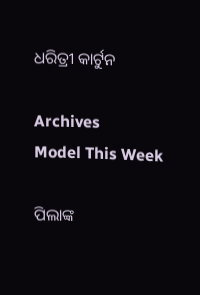ଧରିତ୍ରୀ କାର୍ଟୁନ

Archives
Model This Week

ପିଲାଙ୍କ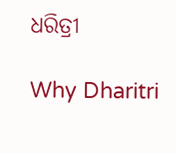ଧରିତ୍ରୀ

Why Dharitri